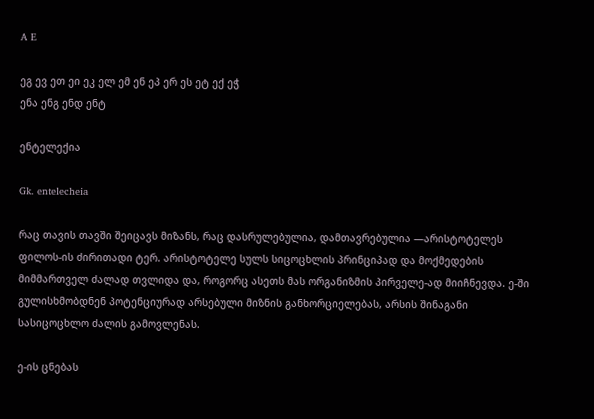A E

ეგ ევ ეთ ეი ეკ ელ ემ ენ ეპ ერ ეს ეტ ექ ეჭ
ენა ენგ ენდ ენტ

ენტელექია

Gk. entelecheia

რაც თავის თავში შეიცავს მიზანს, რაც დასრულებულია, დამთავრებულია —არისტოტელეს ფილოს-ის ძირითადი ტერ. არისტოტელე სულს სიცოცხლის პრინციპად და მოქმედების მიმმართველ ძალად თვლიდა და, როგორც ასეთს მას ორგანიზმის პირველე-ად მიიჩნევდა. ე-ში გულისხმობდნენ პოტენციურად არსებული მიზნის განხორციელებას, არსის შინაგანი სასიცოცხლო ძალის გამოვლენას.

ე-ის ცნებას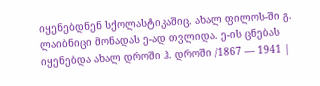იყენებდნენ სქოლასტიკაშიც. ახალ ფილოს-ში გ. ლაიბნიცი მონადას ე-ად თვლიდა. ე-ის ცნებას იყენებდა ახალ დროში ჰ. დროში /1867 — 1941 |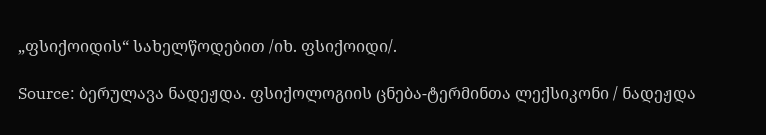„ფსიქოიდის“ სახელწოდებით /იხ. ფსიქოიდი/.

Source: ბერულავა ნადეჟდა. ფსიქოლოგიის ცნება-ტერმინთა ლექსიკონი / ნადეჟდა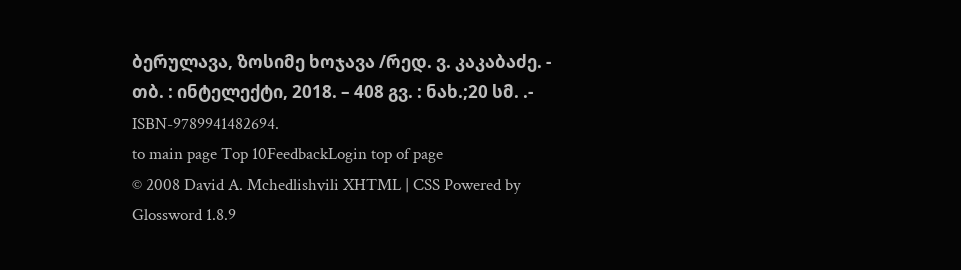ბერულავა, ზოსიმე ხოჯავა /რედ. ვ. კაკაბაძე. - თბ. : ინტელექტი, 2018. – 408 გვ. : ნახ.;20 სმ. .- ISBN-9789941482694.
to main page Top 10FeedbackLogin top of page
© 2008 David A. Mchedlishvili XHTML | CSS Powered by Glossword 1.8.9